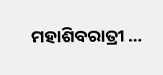ମହାଶିବରାତ୍ରୀ …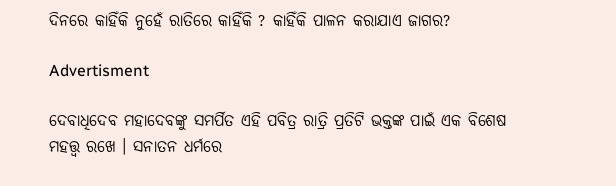ଦିନରେ କାହିଁକି ନୁହେଁ ରାତିରେ କାହିଁକି ? କାହିଁକି ପାଳନ କରାଯାଏ ଜାଗର?

Advertisment

ଦେବାଧିଦେବ ମହାଦେବଙ୍କୁ ସମର୍ପିତ ଏହି ପବିତ୍ର ରାତ୍ରି ପ୍ରତିଟି ଭକ୍ତଙ୍କ ପାଇଁ ଏକ ବିଶେଷ ମହତ୍ତ୍ବ ରଖେ । ସନାତନ ଧର୍ମରେ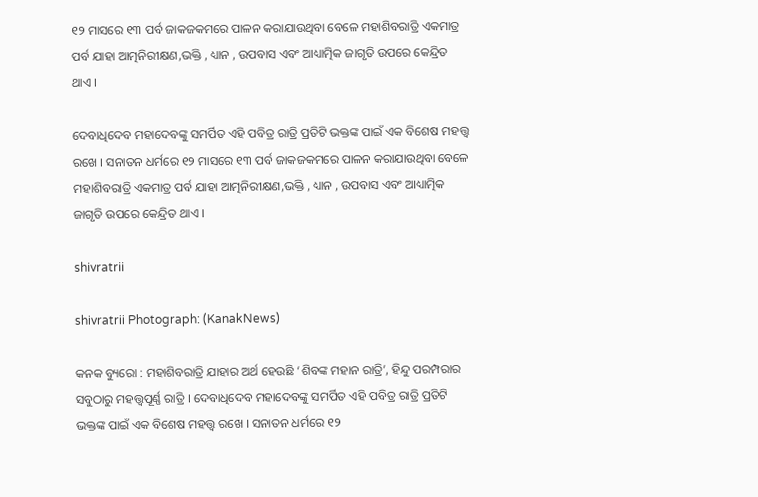୧୨ ମାସରେ ୧୩ ପର୍ବ ଜାକଜକମରେ ପାଳନ କରାଯାଉଥିବା ବେଳେ ମହାଶିବରାତ୍ରି ଏକମାତ୍ର ପର୍ବ ଯାହା ଆତ୍ମନିରୀକ୍ଷଣ,ଭକ୍ତି , ଧ୍ୟାନ , ଉପବାସ ଏବଂ ଆଧ୍ୟାତ୍ମିକ ଜାଗୃତି ଉପରେ କେନ୍ଦ୍ରିତ ଥାଏ ।

ଦେବାଧିଦେବ ମହାଦେବଙ୍କୁ ସମର୍ପିତ ଏହି ପବିତ୍ର ରାତ୍ରି ପ୍ରତିଟି ଭକ୍ତଙ୍କ ପାଇଁ ଏକ ବିଶେଷ ମହତ୍ତ୍ବ ରଖେ । ସନାତନ ଧର୍ମରେ ୧୨ ମାସରେ ୧୩ ପର୍ବ ଜାକଜକମରେ ପାଳନ କରାଯାଉଥିବା ବେଳେ ମହାଶିବରାତ୍ରି ଏକମାତ୍ର ପର୍ବ ଯାହା ଆତ୍ମନିରୀକ୍ଷଣ,ଭକ୍ତି , ଧ୍ୟାନ , ଉପବାସ ଏବଂ ଆଧ୍ୟାତ୍ମିକ ଜାଗୃତି ଉପରେ କେନ୍ଦ୍ରିତ ଥାଏ ।

shivratrii

shivratrii Photograph: (KanakNews)

କନକ ବ୍ୟୁରୋ : ମହାଶିବରାତ୍ରି ଯାହାର ଅର୍ଥ ହେଉଛି ‘ଶିବଙ୍କ ମହାନ ରାତ୍ରି’, ହିନ୍ଦୁ ପରମ୍ପରାର ସବୁଠାରୁ ମହତ୍ତ୍ବପୂର୍ଣ୍ଣ ରାତ୍ରି । ଦେବାଧିଦେବ ମହାଦେବଙ୍କୁ ସମର୍ପିତ ଏହି ପବିତ୍ର ରାତ୍ରି ପ୍ରତିଟି ଭକ୍ତଙ୍କ ପାଇଁ ଏକ ବିଶେଷ ମହତ୍ତ୍ବ ରଖେ । ସନାତନ ଧର୍ମରେ ୧୨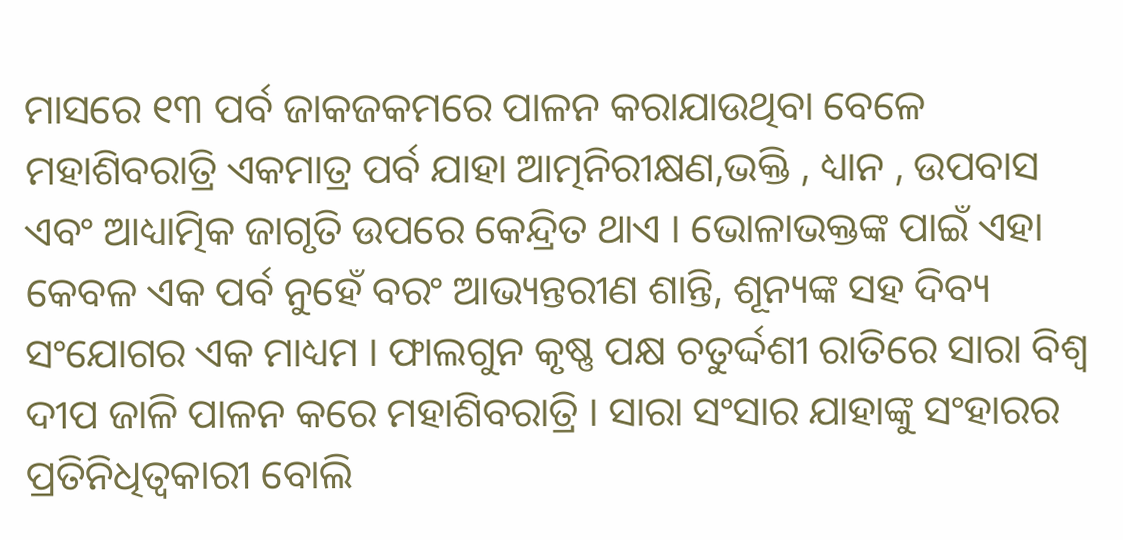ମାସରେ ୧୩ ପର୍ବ ଜାକଜକମରେ ପାଳନ କରାଯାଉଥିବା ବେଳେ ମହାଶିବରାତ୍ରି ଏକମାତ୍ର ପର୍ବ ଯାହା ଆତ୍ମନିରୀକ୍ଷଣ,ଭକ୍ତି , ଧ୍ୟାନ , ଉପବାସ ଏବଂ ଆଧ୍ୟାତ୍ମିକ ଜାଗୃତି ଉପରେ କେନ୍ଦ୍ରିତ ଥାଏ । ଭୋଳାଭକ୍ତଙ୍କ ପାଇଁ ଏହା କେବଳ ଏକ ପର୍ବ ନୁହେଁ ବରଂ ଆଭ୍ୟନ୍ତରୀଣ ଶାନ୍ତି, ଶୂନ୍ୟଙ୍କ ସହ ଦିବ୍ୟ ସଂଯୋଗର ଏକ ମାଧ୍ୟମ । ଫାଲଗୁନ କୃଷ୍ଣ ପକ୍ଷ ଚତୁର୍ଦ୍ଦଶୀ ରାତିରେ ସାରା ବିଶ୍ବ ଦୀପ ଜାଳି ପାଳନ କରେ ମହାଶିବରାତ୍ରି । ସାରା ସଂସାର ଯାହାଙ୍କୁ ସଂହାରର ପ୍ରତିନିଧିତ୍ବକାରୀ ବୋଲି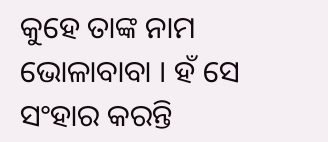କୁହେ ତାଙ୍କ ନାମ ଭୋଳାବାବା । ହଁ ସେ ସଂହାର କରନ୍ତି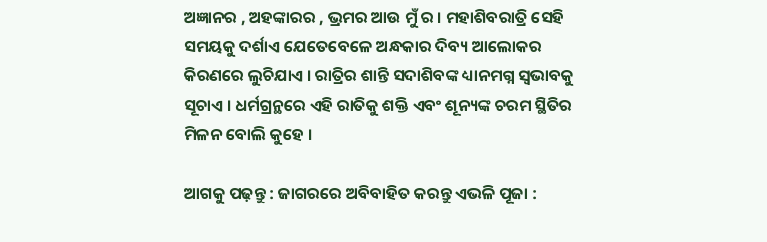ଅଜ୍ଞାନର , ଅହଙ୍କାରର , ଭ୍ରମର ଆଉ ମୁଁ ର । ମହାଶିବରାତ୍ରି ସେହି ସମୟକୁ ଦର୍ଶାଏ ଯେତେବେଳେ ଅନ୍ଧକାର ଦିବ୍ୟ ଆଲୋକର କିରଣରେ ଲୁଚିଯାଏ । ରାତ୍ରିର ଶାନ୍ତି ସଦାଶିବଙ୍କ ଧ୍ୟାନମଗ୍ନ ସ୍ବଭାବକୁ ସୂଚାଏ । ଧର୍ମଗ୍ରନ୍ଥରେ ଏହି ରାତିକୁ ଶକ୍ତି ଏବଂ ଶୂନ୍ୟଙ୍କ ଚରମ ସ୍ଥିତିର ମିଳନ ବୋଲି କୁହେ ।

ଆଗକୁ ପଢ଼ନ୍ତୁ : ଜାଗରରେ ଅବିବାହିତ କରନ୍ତୁ ଏଭଳି ପୂଜା :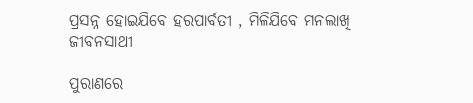ପ୍ରସନ୍ନ ହୋଇଯିବେ ହରପାର୍ବତୀ , ମିଳିଯିବେ ମନଲାଖି ଜୀବନସାଥୀ

ପୁରାଣରେ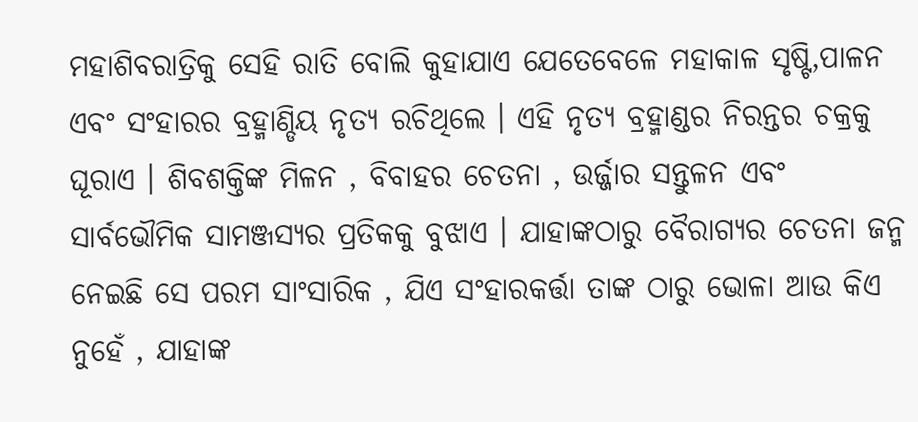ମହାଶିବରାତ୍ରିକୁ ସେହି ରାତି ବୋଲି କୁହାଯାଏ ଯେତେବେଳେ ମହାକାଳ ସୃଷ୍ଟି,ପାଳନ ଏବଂ ସଂହାରର ବ୍ରହ୍ମାଣ୍ଡିୟ ନୃତ୍ୟ ରଚିଥିଲେ । ଏହି ନୃତ୍ୟ ବ୍ରହ୍ମାଣ୍ଡର ନିରନ୍ତର ଚକ୍ରକୁ ଘୂରାଏ । ଶିବଶକ୍ତିଙ୍କ ମିଳନ , ବିବାହର ଚେତନା , ଉର୍ଜ୍ଜାର ସନ୍ତୁଳନ ଏବଂ ସାର୍ବଭୌମିକ ସାମଞ୍ଜସ୍ୟର ପ୍ରତିକକୁ ବୁଝାଏ । ଯାହାଙ୍କଠାରୁ ବୈରାଗ୍ୟର ଚେତନା ଜନ୍ମ ନେଇଛି ସେ ପରମ ସାଂସାରିକ , ଯିଏ ସଂହାରକର୍ତ୍ତା ତାଙ୍କ ଠାରୁ ଭୋଳା ଆଉ କିଏ ନୁହେଁ , ଯାହାଙ୍କ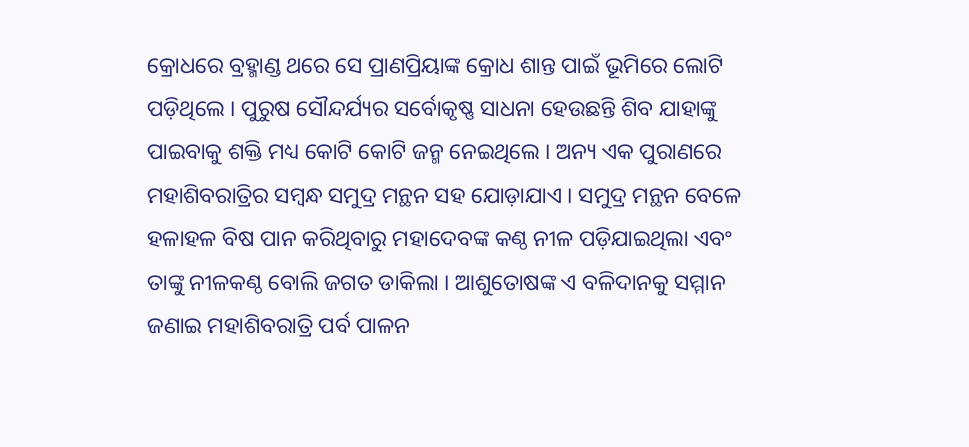କ୍ରୋଧରେ ବ୍ରହ୍ମାଣ୍ଡ ଥରେ ସେ ପ୍ରାଣପ୍ରିୟାଙ୍କ କ୍ରୋଧ ଶାନ୍ତ ପାଇଁ ଭୂମିରେ ଲୋଟି ପଡ଼ିଥିଲେ । ପୁରୁଷ ସୌନ୍ଦର୍ଯ୍ୟର ସର୍ବୋକୃଷ୍ଣ ସାଧନା ହେଉଛନ୍ତି ଶିବ ଯାହାଙ୍କୁ ପାଇବାକୁ ଶକ୍ତି ମଧ୍ୟ କୋଟି କୋଟି ଜନ୍ମ ନେଇଥିଲେ । ଅନ୍ୟ ଏକ ପୁରାଣରେ ମହାଶିବରାତ୍ରିର ସମ୍ବନ୍ଧ ସମୁଦ୍ର ମନ୍ଥନ ସହ ଯୋଡ଼ାଯାଏ । ସମୁଦ୍ର ମନ୍ଥନ ବେଳେ ହଳାହଳ ବିଷ ପାନ କରିଥିବାରୁ ମହାଦେବଙ୍କ କଣ୍ଠ ନୀଳ ପଡ଼ିଯାଇଥିଲା ଏବଂ ତାଙ୍କୁ ନୀଳକଣ୍ଠ ବୋଲି ଜଗତ ଡାକିଲା । ଆଶୁତୋଷଙ୍କ ଏ ବଳିଦାନକୁ ସମ୍ମାନ ଜଣାଇ ମହାଶିବରାତ୍ରି ପର୍ବ ପାଳନ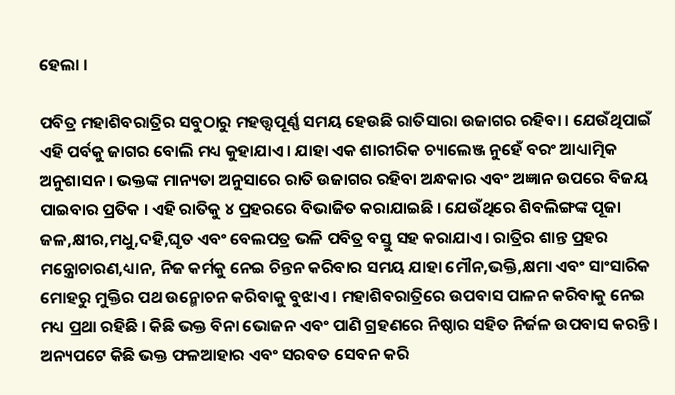ହେଲା ।

ପବିତ୍ର ମହାଶିବରାତ୍ରିର ସବୁଠାରୁ ମହତ୍ତ୍ବପୂର୍ଣ୍ଣ ସମୟ ହେଉଛି ରାତିସାରା ଉଜାଗର ରହିବା । ଯେଉଁଥିପାଇଁ ଏହି ପର୍ବକୁ ଜାଗର ବୋଲି ମଧ୍ୟ କୁହାଯାଏ । ଯାହା ଏକ ଶାରୀରିକ ଚ୍ୟାଲେଞ୍ଜ ନୁହେଁ ବରଂ ଆଧ୍ୟାତ୍ମିକ ଅନୁଶାସନ । ଭକ୍ତଙ୍କ ମାନ୍ୟତା ଅନୁସାରେ ରାତି ଉଜାଗର ରହିବା ଅନ୍ଧକାର ଏବଂ ଅଜ୍ଞାନ ଉପରେ ବିଜୟ ପାଇବାର ପ୍ରତିକ । ଏହି ରାତିକୁ ୪ ପ୍ରହରରେ ବିଭାଜିତ କରାଯାଇଛି । ଯେଉଁଥିରେ ଶିବଲିଙ୍ଗଙ୍କ ପୂଜା ଜଳ,କ୍ଷୀର,ମଧୁ,ଦହି,ଘୃତ ଏବଂ ବେଲପତ୍ର ଭଳି ପବିତ୍ର ବସ୍ତୁ ସହ କରାଯାଏ । ରାତ୍ରିର ଶାନ୍ତ ପ୍ରହର ମନ୍ତ୍ରୋଚାରଣ,ଧ୍ୟାନ, ନିଜ କର୍ମକୁ ନେଇ ଚିନ୍ତନ କରିବାର ସମୟ ଯାହା ମୌନ,ଭକ୍ତି,କ୍ଷମା ଏବଂ ସାଂସାରିକ ମୋହରୁ ମୁକ୍ତିର ପଥ ଉନ୍ମୋଚନ କରିବାକୁ ବୁଝାଏ । ମହାଶିବରାତ୍ରିରେ ଉପବାସ ପାଳନ କରିବାକୁ ନେଇ ମଧ୍ୟ ପ୍ରଥା ରହିଛି । କିଛି ଭକ୍ତ ବିନା ଭୋଜନ ଏବଂ ପାଣି ଗ୍ରହଣରେ ନିଷ୍ଠାର ସହିତ ନିର୍ଜଳ ଉପବାସ କରନ୍ତି । ଅନ୍ୟପଟେ କିଛି ଭକ୍ତ ଫଳଆହାର ଏବଂ ସରବତ ସେବନ କରି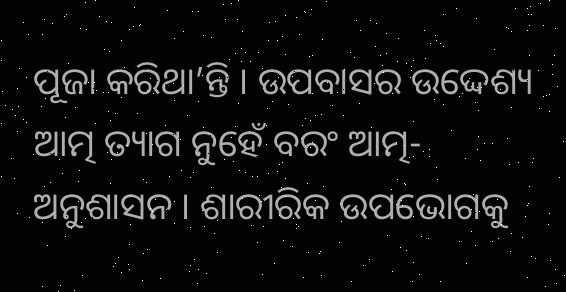ପୂଜା କରିଥା’ନ୍ତି । ଉପବାସର ଉଦ୍ଦେଶ୍ୟ ଆତ୍ମ ତ୍ୟାଗ ନୁହେଁ ବରଂ ଆତ୍ମ-ଅନୁଶାସନ । ଶାରୀରିକ ଉପଭୋଗକୁ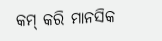କମ୍ କରି ମାନସିକ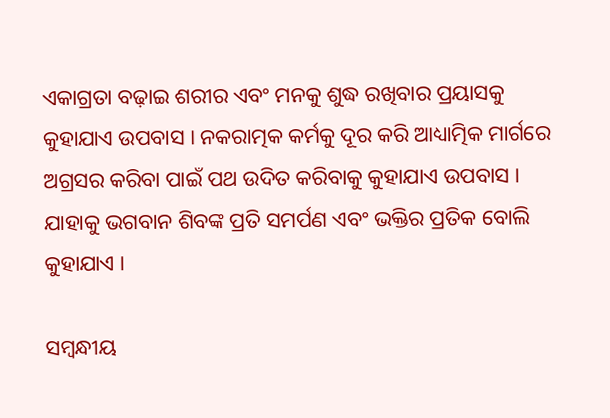ଏକାଗ୍ରତା ବଢ଼ାଇ ଶରୀର ଏବଂ ମନକୁ ଶୁଦ୍ଧ ରଖିବାର ପ୍ରୟାସକୁ କୁହାଯାଏ ଉପବାସ । ନକରାତ୍ମକ କର୍ମକୁ ଦୂର କରି ଆଧ୍ୟାତ୍ମିକ ମାର୍ଗରେ ଅଗ୍ରସର କରିବା ପାଇଁ ପଥ ଉଦିତ କରିବାକୁ କୁହାଯାଏ ଉପବାସ । ଯାହାକୁ ଭଗବାନ ଶିବଙ୍କ ପ୍ରତି ସମର୍ପଣ ଏବଂ ଭକ୍ତିର ପ୍ରତିକ ବୋଲି କୁହାଯାଏ ।

ସମ୍ବନ୍ଧୀୟ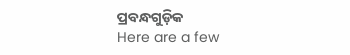ପ୍ରବନ୍ଧଗୁଡ଼ିକ
Here are a few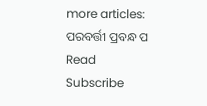more articles:
ପରବର୍ତ୍ତୀ ପ୍ରବନ୍ଧ ପ Read
Subscribe